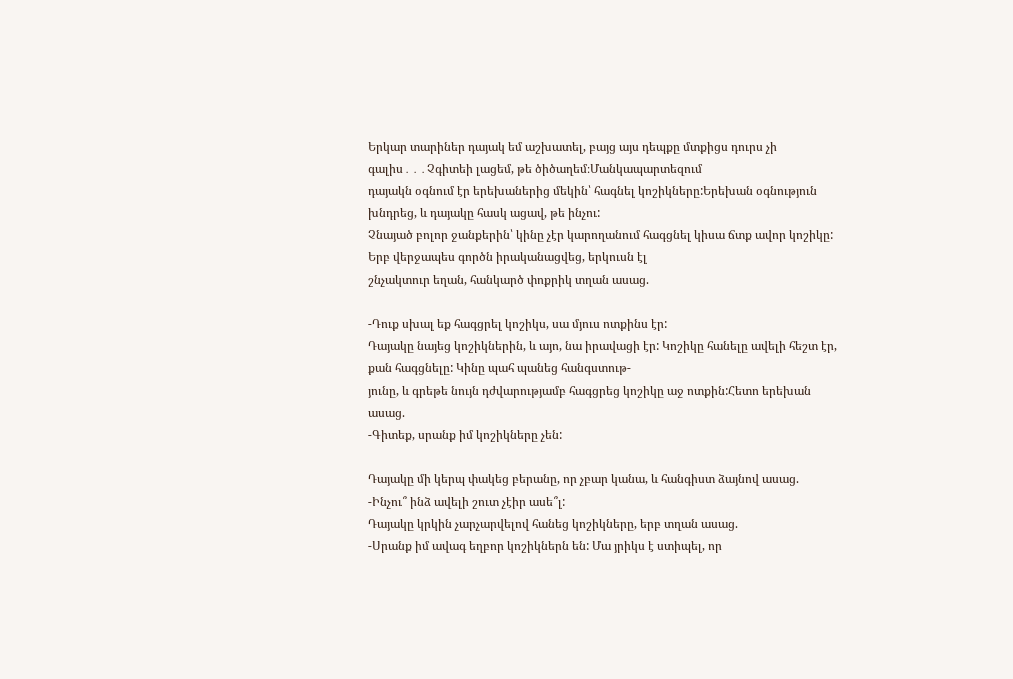Երկար տարիներ դայակ եմ աշխատել, բայց այս դեպքը մտքիցս դուրս չի գալիս․․․Չգիտեի լացեմ, թե ծիծաղեմ։Մանկապարտեզում
դայակն օգնում էր երեխաներից մեկին՝ հագնել կոշիկները:Երեխան օգնություն խնդրեց, և դայակը հասկ ացավ, թե ինչու:
Չնայած բոլոր ջանքերին՝ կինը չէր կարողանում հագցնել կիսա ճտք ավոր կոշիկը: Երբ վերջապես գործն իրականացվեց, երկուսն էլ
շնչակտուր եղան, հանկարծ փոքրիկ տղան ասաց.

-Դուք սխալ եք հագցրել կոշիկս, սա մյուս ոտքինս էր:
Դայակը նայեց կոշիկներին, և այո, նա իրավացի էր: Կոշիկը հանելը ավելի հեշտ էր, քան հագցնելը: Կինը պահ պանեց հանգստութ-
յունը, և գրեթե նույն դժվարությամբ հագցրեց կոշիկը աջ ոտքին:Հետո երեխան ասաց.
-Գիտեք, սրանք իմ կոշիկները չեն:

Դայակը մի կերպ փակեց բերանը, որ չբար կանա, և հանգիստ ձայնով ասաց.
-Ինչու՞ ինձ ավելի շուտ չէիր ասե՞լ:
Դայակը կրկին չարչարվելով հանեց կոշիկները, երբ տղան ասաց.
-Սրանք իմ ավագ եղբոր կոշիկներն են: Մա յրիկս է ստիպել, որ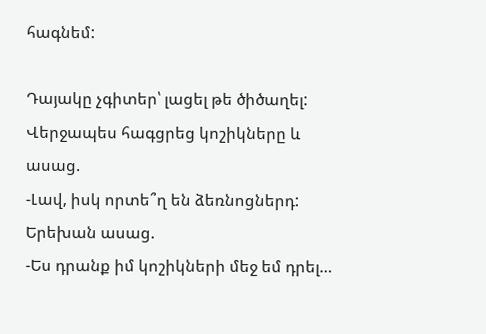հագնեմ:

Դայակը չգիտեր՝ լացել թե ծիծաղել: Վերջապես հագցրեց կոշիկները և ասաց.
-Լավ, իսկ որտե՞ղ են ձեռնոցներդ:
Երեխան ասաց.
-Ես դրանք իմ կոշիկների մեջ եմ դրել…